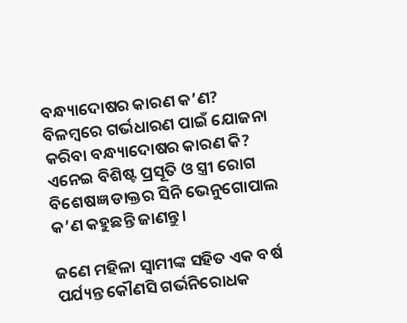ବନ୍ଧ୍ୟାଦୋଷର କାରଣ କ’ଣ? ବିଳମ୍ବରେ ଗର୍ଭଧାରଣ ପାଇଁ ଯୋଜନା କରିବା ବନ୍ଧ୍ୟାଦୋଷର କାରଣ କି? ଏନେଇ ବିଶିଷ୍ଟ ପ୍ରସୂତି ଓ ସ୍ତ୍ରୀ ରୋଗ ବିଶେଷଜ୍ଞ ଡାକ୍ତର ସିନି ଭେନୁଗୋପାଲ କ’ଣ କହୁଛନ୍ତି ଜାଣନ୍ତୁ।

ଜଣେ ମହିଳା ସ୍ୱାମୀଙ୍କ ସହିତ ଏକ ବର୍ଷ ପର୍ଯ୍ୟନ୍ତ କୌଣସି ଗର୍ଭନିରୋଧକ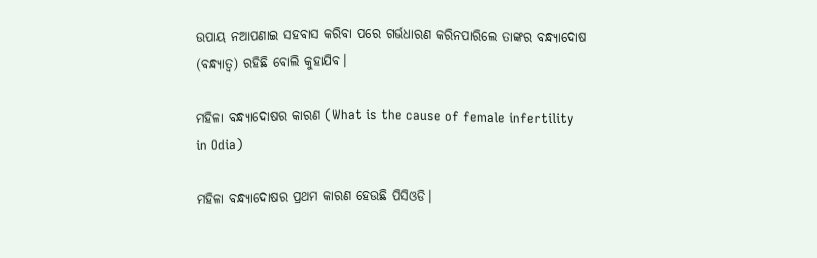ଉପାୟ ନଆପଣାଇ ସହବାସ କରିବା ପରେ ଗର୍ଭଧାରଣ କରିନପାରିଲେ ତାଙ୍କର ବନ୍ଧ୍ୟାଦୋଷ (ବନ୍ଧ୍ୟାତ୍ୱ) ରହିଛି ବୋଲି କୁହାଯିବ।

ମହିଳା ବନ୍ଧ୍ୟାଦୋଷର କାରଣ (What is the cause of female infertility in Odia)

ମହିଳା ବନ୍ଧ୍ୟାଦୋଷର ପ୍ରଥମ କାରଣ ହେଉଛି ପିସିଓଡି।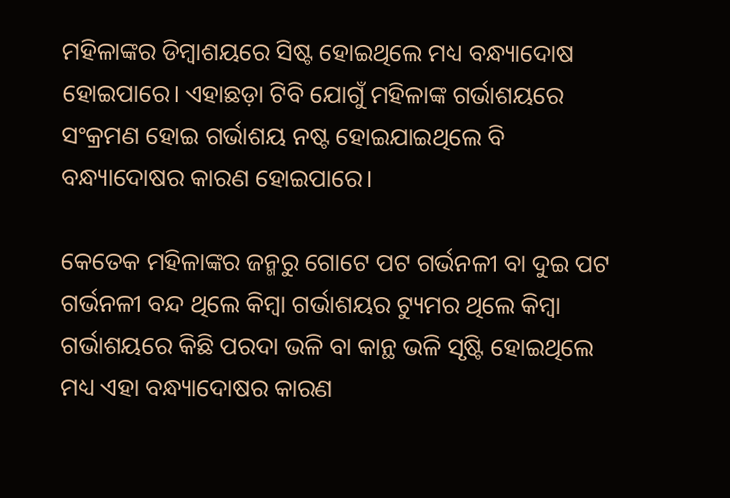ମହିଳାଙ୍କର ଡିମ୍ବାଶୟରେ ସିଷ୍ଟ ହୋଇଥିଲେ ମଧ୍ୟ ବନ୍ଧ୍ୟାଦୋଷ ହୋଇପାରେ। ଏହାଛଡ଼ା ଟିବି ଯୋଗୁଁ ମହିଳାଙ୍କ ଗର୍ଭାଶୟରେ ସଂକ୍ରମଣ ହୋଇ ଗର୍ଭାଶୟ ନଷ୍ଟ ହୋଇଯାଇଥିଲେ ବି ବନ୍ଧ୍ୟାଦୋଷର କାରଣ ହୋଇପାରେ।

କେତେକ ମହିଳାଙ୍କର ଜନ୍ମରୁ ଗୋଟେ ପଟ ଗର୍ଭନଳୀ ବା ଦୁଇ ପଟ ଗର୍ଭନଳୀ ବନ୍ଦ ଥିଲେ କିମ୍ବା ଗର୍ଭାଶୟର ଟ୍ୟୁମର ଥିଲେ କିମ୍ବା ଗର୍ଭାଶୟରେ କିଛି ପରଦା ଭଳି ବା କାନ୍ଥ ଭଳି ସୃଷ୍ଟି ହୋଇଥିଲେ ମଧ୍ୟ ଏହା ବନ୍ଧ୍ୟାଦୋଷର କାରଣ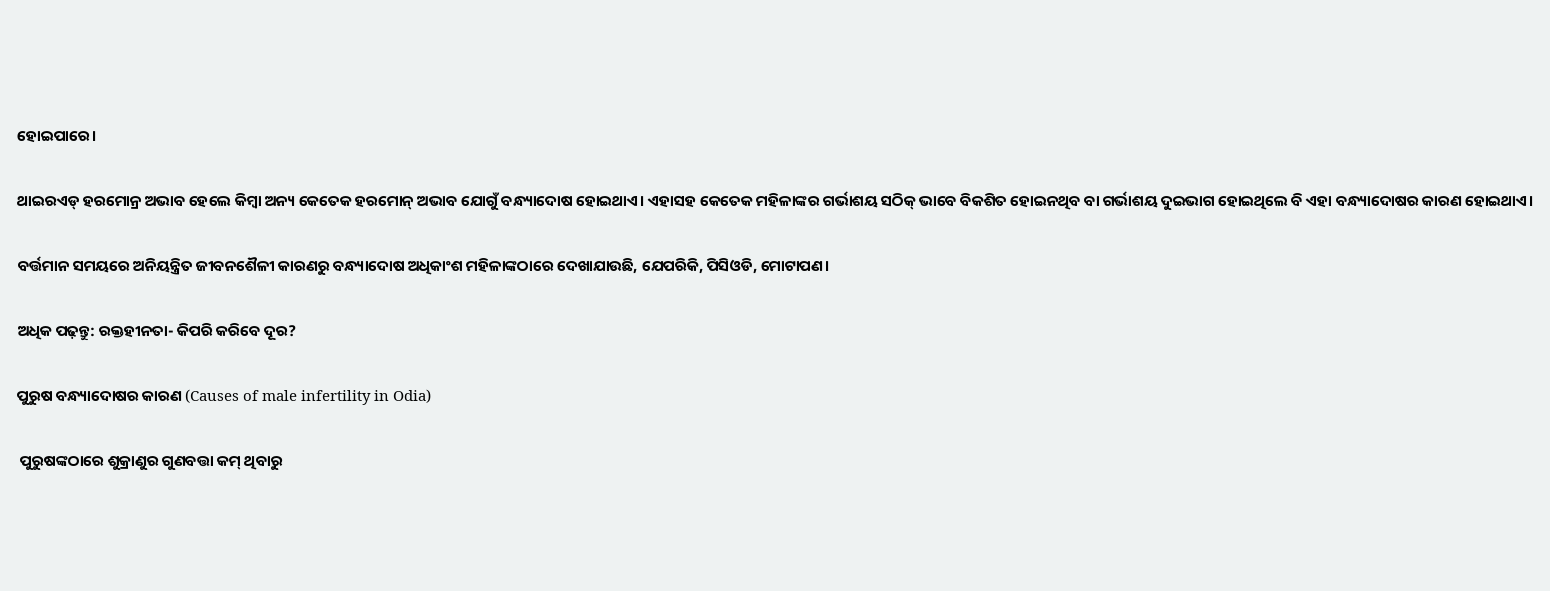ହୋଇପାରେ।

ଥାଇରଏଡ୍ ହରମୋନ୍ର ଅଭାବ ହେଲେ କିମ୍ବା ଅନ୍ୟ କେତେକ ହରମୋନ୍ ଅଭାବ ଯୋଗୁଁ ବନ୍ଧ୍ୟାଦୋଷ ହୋଇଥାଏ। ଏହାସହ କେତେକ ମହିଳାଙ୍କର ଗର୍ଭାଶୟ ସଠିକ୍ ଭାବେ ବିକଶିତ ହୋଇନଥିବ ବା ଗର୍ଭାଶୟ ଦୁଇଭାଗ ହୋଇଥିଲେ ବି ଏହା ବନ୍ଧ୍ୟାଦୋଷର କାରଣ ହୋଇଥାଏ।

ବର୍ତ୍ତମାନ ସମୟରେ ଅନିୟନ୍ତ୍ରିତ ଜୀବନଶୈଳୀ କାରଣରୁ ବନ୍ଧ୍ୟାଦୋଷ ଅଧିକାଂଶ ମହିଳାଙ୍କଠାରେ ଦେଖାଯାଉଛି, ଯେପରିକି, ପିସିଓଡି, ମୋଟାପଣ।

ଅଧିକ ପଢ଼ନ୍ତୁ: ରକ୍ତହୀନତା- କିପରି କରିବେ ଦୂର?

ପୁରୁଷ ବନ୍ଧ୍ୟାଦୋଷର କାରଣ (Causes of male infertility in Odia)

 ପୁରୁଷଙ୍କଠାରେ ଶୁକ୍ରାଣୁର ଗୁଣବତ୍ତା କମ୍ ଥିବାରୁ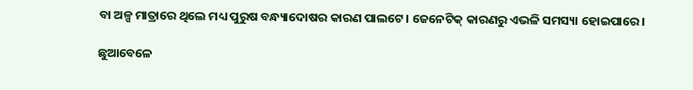ବା ଅଳ୍ପ ମାତ୍ରାରେ ଥିଲେ ମଧ୍ୟ ପୁରୁଷ ବନ୍ଧ୍ୟାଦୋଷର କାରଣ ପାଲଟେ। ଜେନେଟିକ୍ କାରଣରୁ ଏଭଳି ସମସ୍ୟା ହୋଇପାରେ।

ଛୁଆବେଳେ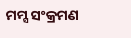ମମ୍ସ ସଂକ୍ରମଣ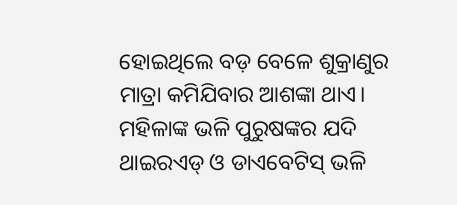ହୋଇଥିଲେ ବଡ଼ ବେଳେ ଶୁକ୍ରାଣୁର ମାତ୍ରା କମିଯିବାର ଆଶଙ୍କା ଥାଏ। ମହିଳାଙ୍କ ଭଳି ପୁରୁଷଙ୍କର ଯଦି ଥାଇରଏଡ୍ ଓ ଡାଏବେଟିସ୍ ଭଳି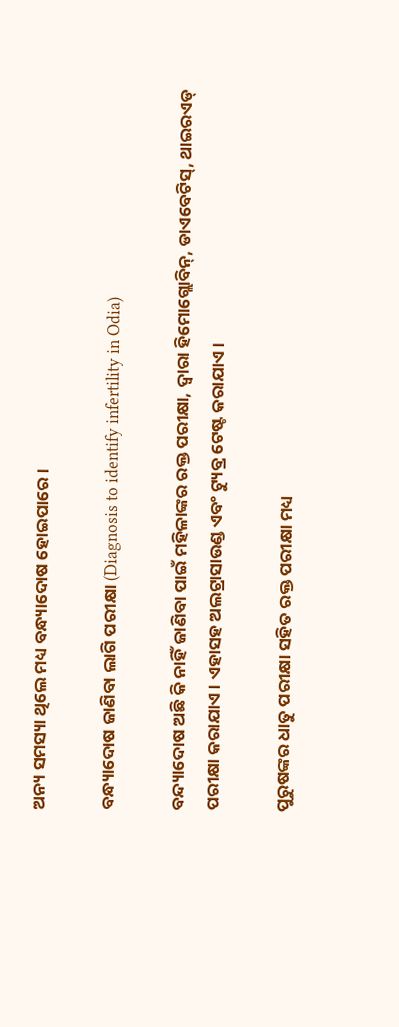ଅନ୍ୟ ସମସ୍ୟା ଥିଲେ ମଧ୍ୟ ବନ୍ଧ୍ୟାଦୋଷ ହୋଇପାରେ।

ବନ୍ଧ୍ୟାଦୋଷ ଜାଣିବା ଲାଗି ପରୀକ୍ଷା (Diagnosis to identify infertility in Odia)

ବନ୍ଦ୍ୟାଦୋଷ ଅଛି କି ନାହିଁ ଜାଣିବା ପାଇଁ ମହିଳାଙ୍କର ରକ୍ତ ପରୀକ୍ଷା, ଦ୍ବାରା ହିମୋଗ୍ଲୋବିନ୍, ଡାଏବେଟିସ୍, ଥାଇରଏଡ୍ ପରୀକ୍ଷା କରାଯାଏ। ଏହାସହ ଅଲଟ୍ରାସାଉଣ୍ଡ ଏବଂ ଟ୍ୟୁବ୍ର ଟେଷ୍ଟ କରାଯାଏ।

ପୁରୁଷଙ୍କର ଧାତୁ ପରୀକ୍ଷା ସହିତ ରକ୍ତ ପରୀକ୍ଷା ମଧ୍ୟ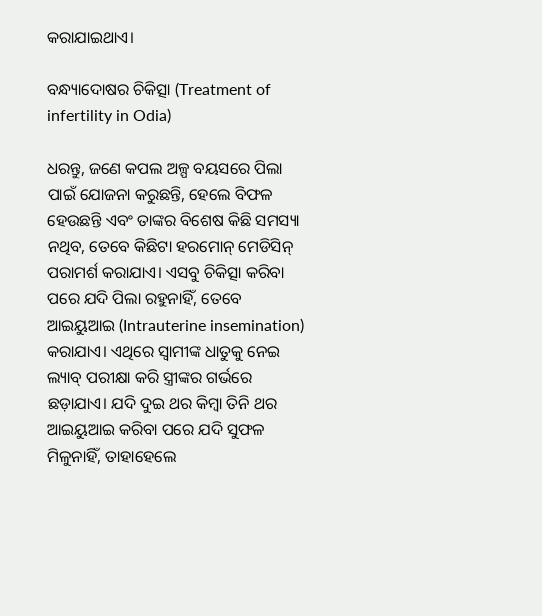କରାଯାଇଥାଏ।

ବନ୍ଧ୍ୟାଦୋଷର ଚିକିତ୍ସା (Treatment of infertility in Odia)

ଧରନ୍ତୁ, ଜଣେ କପଲ ଅଳ୍ପ ବୟସରେ ପିଲା ପାଇଁ ଯୋଜନା କରୁଛନ୍ତି, ହେଲେ ବିଫଳ ହେଉଛନ୍ତି ଏବଂ ତାଙ୍କର ବିଶେଷ କିଛି ସମସ୍ୟା ନଥିବ, ତେବେ କିଛିଟା ହରମୋନ୍ ମେଡିସିନ୍ ପରାମର୍ଶ କରାଯାଏ। ଏସବୁ ଚିକିତ୍ସା କରିବା ପରେ ଯଦି ପିଲା ରହୁନାହିଁ, ତେବେ ଆଇୟୁଆଇ (Intrauterine insemination) କରାଯାଏ। ଏଥିରେ ସ୍ବାମୀଙ୍କ ଧାତୁକୁ ନେଇ ଲ୍ୟାବ୍ ପରୀକ୍ଷା କରି ସ୍ତ୍ରୀଙ୍କର ଗର୍ଭରେ ଛଡ଼ାଯାଏ। ଯଦି ଦୁଇ ଥର କିମ୍ବା ତିନି ଥର ଆଇୟୁଆଇ କରିବା ପରେ ଯଦି ସୁଫଳ ମିଳୁନାହିଁ, ତାହାହେଲେ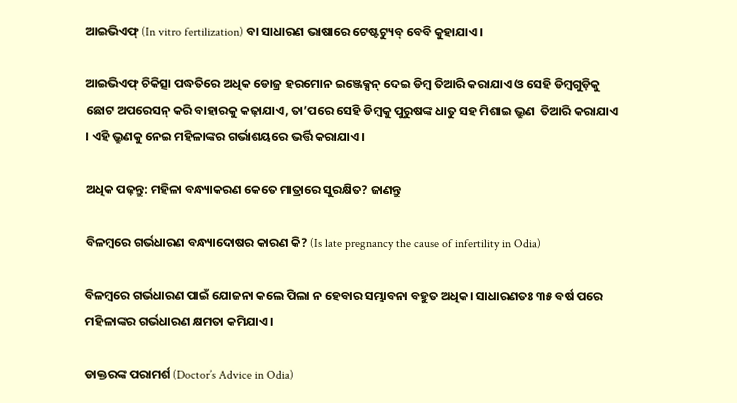ଆଇଭିଏଫ୍ (In vitro fertilization) ବା ସାଧାରଣ ଭାଷାରେ ଟେଷ୍ଟଟ୍ୟୁବ୍ ବେବି କୁହାଯାଏ।

ଆଇଭିଏଫ୍ ଚିକିତ୍ସା ପଦ୍ଧତିରେ ଅଧିକ ଡୋଜ୍ର ହରମୋନ ଇଞ୍ଜେକ୍ସନ୍ ଦେଇ ଡିମ୍ବ ତିଆରି କରାଯାଏ ଓ ସେହି ଡିମ୍ବଗୁଡ଼ିକୁ ଛୋଟ ଅପରେସନ୍ କରି ବାହାରକୁ କଢ଼ାଯାଏ, ତା’ପରେ ସେହି ଡିମ୍ବକୁ ପୁରୁଷଙ୍କ ଧାତୁ ସହ ମିଶାଇ ଭ୍ରୁଣ  ତିଆରି କରାଯାଏ । ଏହି ଭ୍ରୁଣକୁ ନେଇ ମହିଳାଙ୍କର ଗର୍ଭାଶୟରେ ଭର୍ତ୍ତି କରାଯାଏ।

ଅଧିକ ପଢ଼ନ୍ତୁ: ମହିଳା ବନ୍ଧ୍ୟାକରଣ କେତେ ମାତ୍ରାରେ ସୁରକ୍ଷିତ? ଜାଣନ୍ତୁ

ବିଳମ୍ବରେ ଗର୍ଭଧାରଣ ବନ୍ଧ୍ୟାଦୋଷର କାରଣ କି? (Is late pregnancy the cause of infertility in Odia)

ବିଳମ୍ବରେ ଗର୍ଭଧାରଣ ପାଇଁ ଯୋଜନା କଲେ ପିଲା ନ ହେବାର ସମ୍ଭାବନା ବହୁତ ଅଧିକ। ସାଧାରଣତଃ ୩୫ ବର୍ଷ ପରେ ମହିଳାଙ୍କର ଗର୍ଭଧାରଣ କ୍ଷମତା କମିଯାଏ।

ଡାକ୍ତରଙ୍କ ପରାମର୍ଶ (Doctor’s Advice in Odia)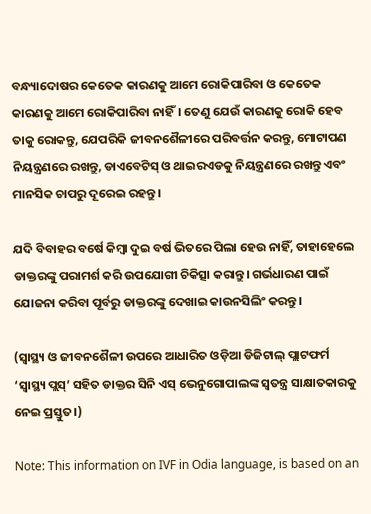ବନ୍ଧ୍ୟାଦୋଷର କେତେକ କାରଣକୁ ଆମେ ରୋକିପାରିବା ଓ କେତେକ କାରଣକୁ ଆମେ ରୋକିପାରିବା ନାହିଁ। ତେଣୁ ଯେଉଁ କାରଣକୁ ରୋକି ହେବ ତାକୁ ରୋକନ୍ତୁ, ଯେପରିକି ଜୀବନଶୈଳୀରେ ପରିବର୍ତ୍ତନ କରନ୍ତୁ, ମୋଟାପଣ ନିୟନ୍ତ୍ରଣରେ ରଖନ୍ତୁ, ଡାଏବେଟିସ୍ ଓ ଥାଇରଏଡକୁ ନିୟନ୍ତ୍ରଣରେ ରଖନ୍ତୁ ଏବଂ ମାନସିକ ଚାପରୁ ଦୂରେଇ ରହନ୍ତୁ।

ଯଦି ବିବାହର ବର୍ଷେ କିମ୍ବା ଦୁଇ ବର୍ଷ ଭିତରେ ପିଲା ହେଉ ନାହିଁ, ତାହାହେଲେ ଡାକ୍ତରଙ୍କୁ ପରାମର୍ଶ କରି ଉପଯୋଗୀ ଚିକିତ୍ସା କରାନ୍ତୁ। ଗର୍ଭଧାରଣ ପାଇଁ ଯୋଜନା କରିବା ପୂର୍ବରୁ ଡାକ୍ତରଙ୍କୁ ଦେଖାଇ କାଉନସିଲିଂ କରନ୍ତୁ।

(ସ୍ୱାସ୍ଥ୍ୟ ଓ ଜୀବନଶୈଳୀ ଉପରେ ଆଧାରିତ ଓଡ଼ିଆ ଡିଜିଟାଲ୍‌ ପ୍ଲାଟଫର୍ମ ‘ସ୍ୱାସ୍ଥ୍ୟ ପ୍ଲସ୍’ ସହିତ ଡାକ୍ତର ସିନି ଏସ୍‌ ଭେନୁଗୋପାଲଙ୍କ ସ୍ୱତନ୍ତ୍ର ସାକ୍ଷାତକାରକୁ ନେଇ ପ୍ରସ୍ତୁତ।)

Note: This information on IVF in Odia language, is based on an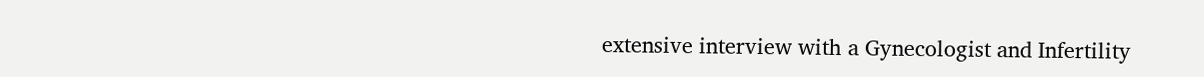extensive interview with a Gynecologist and Infertility